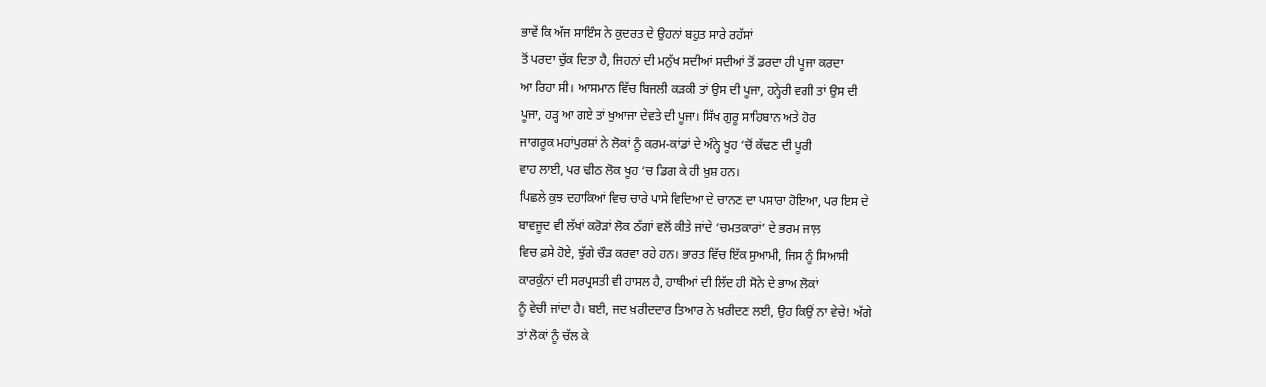ਭਾਵੇਂ ਕਿ ਅੱਜ ਸਾਇੰਸ ਨੇ ਕੁਦਰਤ ਦੇ ਉਹਨਾਂ ਬਹੁਤ ਸਾਰੇ ਰਹੱਸਾਂ
ਤੋਂ ਪਰਦਾ ਚੁੱਕ ਦਿਤਾ ਹੈ, ਜਿਹਨਾਂ ਦੀ ਮਨੁੱਖ ਸਦੀਆਂ ਸਦੀਆਂ ਤੋਂ ਡਰਦਾ ਹੀ ਪੂਜਾ ਕਰਦਾ
ਆ ਰਿਹਾ ਸੀ। ਆਸਮਾਨ ਵਿੱਚ ਬਿਜਲੀ ਕੜਕੀ ਤਾਂ ਉਸ ਦੀ ਪੂਜਾ, ਹਨ੍ਹੇਰੀ ਵਗੀ ਤਾਂ ਉਸ ਦੀ
ਪੂਜਾ, ਹੜ੍ਹ ਆ ਗਏ ਤਾਂ ਖੁਆਜਾ ਦੇਵਤੇ ਦੀ ਪੂਜਾ। ਸਿੱਖ ਗੁਰੂ ਸਾਹਿਬਾਨ ਅਤੇ ਹੋਰ
ਜਾਗਰੂਕ ਮਹਾਂਪੁਰਸ਼ਾਂ ਨੇ ਲੋਕਾਂ ਨੂੰ ਕਰਮ-ਕਾਂਡਾਂ ਦੇ ਅੰਨ੍ਹੇ ਖੂਹ ‘ਚੋਂ ਕੱਢਣ ਦੀ ਪੂਰੀ
ਵਾਹ ਲਾਈ, ਪਰ ਢੀਠ ਲੋਕ ਖੂਹ ‘ਚ ਡਿਗ ਕੇ ਹੀ ਖ਼ੁਸ਼ ਹਨ।
ਪਿਛਲੇ ਕੁਝ ਦਹਾਕਿਆਂ ਵਿਚ ਚਾਰੇ ਪਾਸੇ ਵਿਦਿਆ ਦੇ ਚਾਨਣ ਦਾ ਪਸਾਰਾ ਹੋਇਆ, ਪਰ ਇਸ ਦੇ
ਬਾਵਜੂਦ ਵੀ ਲੱਖਾਂ ਕਰੋੜਾਂ ਲੋਕ ਠੱਗਾਂ ਵਲੋਂ ਕੀਤੇ ਜਾਂਦੇ ‘ਚਮਤਕਾਰਾਂ’ ਦੇ ਭਰਮ ਜਾਲ਼
ਵਿਚ ਫ਼ਸੇ ਹੋਏ, ਝੁੱਗੇ ਚੌੜ ਕਰਵਾ ਰਹੇ ਹਨ। ਭਾਰਤ ਵਿੱਚ ਇੱਕ ਸੁਆਮੀ, ਜਿਸ ਨੂੰ ਸਿਆਸੀ
ਕਾਰਕੁੰਨਾਂ ਦੀ ਸਰਪ੍ਰਸਤੀ ਵੀ ਹਾਸਲ ਹੈ, ਹਾਥੀਆਂ ਦੀ ਲਿੱਦ ਹੀ ਸੋਨੇ ਦੇ ਭਾਅ ਲੋਕਾਂ
ਨੂੰ ਵੇਚੀ ਜਾਂਦਾ ਹੈ। ਬਈ, ਜਦ ਖ਼ਰੀਦਦਾਰ ਤਿਆਰ ਨੇ ਖ਼ਰੀਦਣ ਲਈ, ਉਹ ਕਿਉਂ ਨਾ ਵੇਚੇ! ਅੱਗੇ
ਤਾਂ ਲੋਕਾਂ ਨੂੰ ਚੱਲ ਕੇ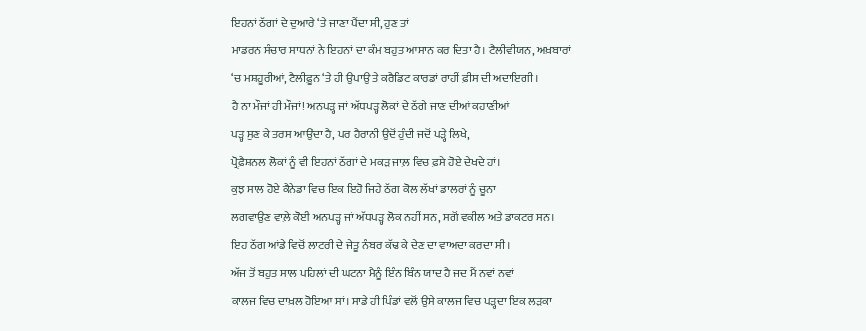ਇਹਨਾਂ ਠੱਗਾਂ ਦੇ ਦੁਆਰੇ ‘ਤੇ ਜਾਣਾ ਪੈਂਦਾ ਸੀ, ਹੁਣ ਤਾਂ
ਮਾਡਰਨ ਸੰਚਾਰ ਸਾਧਨਾਂ ਨੇ ਇਹਨਾਂ ਦਾ ਕੰਮ ਬਹੁਤ ਆਸਾਨ ਕਰ ਦਿਤਾ ਹੈ। ਟੈਲੀਵੀਯਨ, ਅਖ਼ਬਾਰਾਂ
‘ਚ ਮਸ਼ਹੂਰੀਆਂ, ਟੈਲੀਫ਼ੂਨ ‘ਤੇ ਹੀ ਉਪਾਉ ਤੇ ਕਰੈਡਿਟ ਕਾਰਡਾਂ ਰਾਹੀਂ ਫ਼ੀਸ ਦੀ ਅਦਾਇਗੀ।
ਹੈ ਨਾ ਮੌਜਾਂ ਹੀ ਮੌਜਾਂ! ਅਨਪੜ੍ਹ ਜਾਂ ਅੱਧਪੜ੍ਹ ਲੋਕਾਂ ਦੇ ਠੱਗੇ ਜਾਣ ਦੀਆਂ ਕਹਾਣੀਆਂ
ਪੜ੍ਹ ਸੁਣ ਕੇ ਤਰਸ ਆਉਂਦਾ ਹੈ, ਪਰ ਹੈਰਾਨੀ ਉਦੋਂ ਹੁੰਦੀ ਜਦੋਂ ਪੜ੍ਹੇ ਲਿਖੇ,
ਪ੍ਰੋਫ਼ੈਸ਼ਨਲ ਲੋਕਾਂ ਨੂੰ ਵੀ ਇਹਨਾਂ ਠੱਗਾਂ ਦੇ ਮਕੜ ਜਾਲ਼ ਵਿਚ ਫ਼ਸੇ ਹੋਏ ਦੇਖਦੇ ਹਾਂ।
ਕੁਝ ਸਾਲ ਹੋਏ ਕੈਨੇਡਾ ਵਿਚ ਇਕ ਇਹੋ ਜਿਹੇ ਠੱਗ ਕੋਲ ਲੱਖਾਂ ਡਾਲਰਾਂ ਨੂੰ ਚੂਨਾ
ਲਗਵਾਉਣ ਵਾਲ਼ੇ ਕੋਈ ਅਨਪੜ੍ਹ ਜਾਂ ਅੱਧਪੜ੍ਹ ਲੋਕ ਨਹੀਂ ਸਨ, ਸਗੋਂ ਵਕੀਲ ਅਤੇ ਡਾਕਟਰ ਸਨ।
ਇਹ ਠੱਗ ਆਂਡੇ ਵਿਚੋਂ ਲਾਟਰੀ ਦੇ ਜੇਤੂ ਨੰਬਰ ਕੱਢ ਕੇ ਦੇਣ ਦਾ ਵਾਅਦਾ ਕਰਦਾ ਸੀ।
ਅੱਜ ਤੋਂ ਬਹੁਤ ਸਾਲ ਪਹਿਲਾਂ ਦੀ ਘਟਨਾ ਮੈਨੂੰ ਇੰਨ ਬਿੰਨ ਯਾਦ ਹੈ ਜਦ ਮੈਂ ਨਵਾਂ ਨਵਾਂ
ਕਾਲਜ ਵਿਚ ਦਾਖ਼ਲ ਹੋਇਆ ਸਾਂ। ਸਾਡੇ ਹੀ ਪਿੰਡਾਂ ਵਲੋਂ ਉਸੇ ਕਾਲਜ ਵਿਚ ਪੜ੍ਹਦਾ ਇਕ ਲੜਕਾ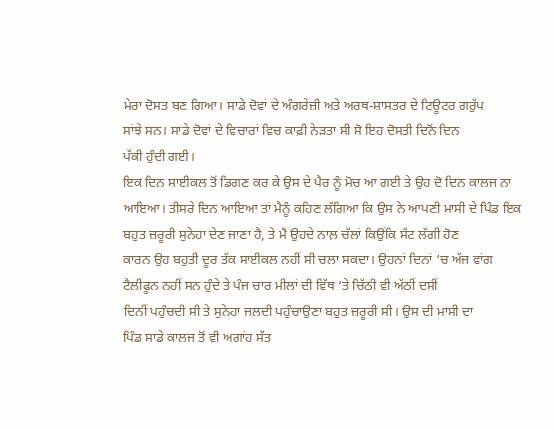ਮੇਰਾ ਦੋਸਤ ਬਣ ਗਿਆ। ਸਾਡੇ ਦੋਵਾਂ ਦੇ ਅੰਗਰੇਜ਼ੀ ਅਤੇ ਅਰਥ-ਸ਼ਾਸਤਰ ਦੇ ਟਿਊਟਰ ਗਰੁੱਪ
ਸਾਂਝੇ ਸਨ। ਸਾਡੇ ਦੋਵਾਂ ਦੇ ਵਿਚਾਰਾਂ ਵਿਚ ਕਾਫ਼ੀ ਨੇੜਤਾ ਸੀ ਸੋ ਇਹ ਦੋਸਤੀ ਦਿਨੋਂ ਦਿਨ
ਪੱਕੀ ਹੁੰਦੀ ਗਈ।
ਇਕ ਦਿਨ ਸਾਈਕਲ ਤੋਂ ਡਿਗਣ ਕਰ ਕੇ ਉਸ ਦੇ ਪੈਰ ਨੂੰ ਮੋਚ ਆ ਗਈ ਤੇ ਉਹ ਦੋ ਦਿਨ ਕਾਲਜ ਨਾ
ਆਇਆ। ਤੀਸਰੇ ਦਿਨ ਆਇਆ ਤਾਂ ਮੈਨੂੰ ਕਹਿਣ ਲੱਗਿਆ ਕਿ ਉਸ ਨੇ ਆਪਣੀ ਮਾਸੀ ਦੇ ਪਿੰਡ ਇਕ
ਬਹੁਤ ਜ਼ਰੂਰੀ ਸੁਨੇਹਾ ਦੇਣ ਜਾਣਾ ਹੈ, ਤੇ ਮੈਂ ਉਹਦੇ ਨਾਲ਼ ਚੱਲਾਂ ਕਿਉਂਕਿ ਸੱਟ ਲੱਗੀ ਹੋਣ
ਕਾਰਨ ਉਹ ਬਹੁਤੀ ਦੂਰ ਤੱਕ ਸਾਈਕਲ ਨਹੀਂ ਸੀ ਚਲਾ ਸਕਦਾ। ਉਹਨਾਂ ਦਿਨਾਂ ‘ਚ ਅੱਜ ਵਾਂਗ
ਟੈਲੀਫੂਨ ਨਹੀਂ ਸਨ ਹੁੰਦੇ ਤੇ ਪੰਜ ਚਾਰ ਮੀਲਾਂ ਦੀ ਵਿੱਥ ‘ਤੇ ਚਿੱਠੀ ਵੀ ਅੱਠੀਂ ਦਸੀਂ
ਦਿਨੀਂ ਪਹੁੰਚਦੀ ਸੀ ਤੇ ਸੁਨੇਹਾ ਜਲਦੀ ਪਹੁੰਚਾਉਣਾ ਬਹੁਤ ਜ਼ਰੂਰੀ ਸੀ। ਉਸ ਦੀ ਮਾਸੀ ਦਾ
ਪਿੰਡ ਸਾਡੇ ਕਾਲਜ ਤੋਂ ਵੀ ਅਗਾਂਹ ਸੱਤ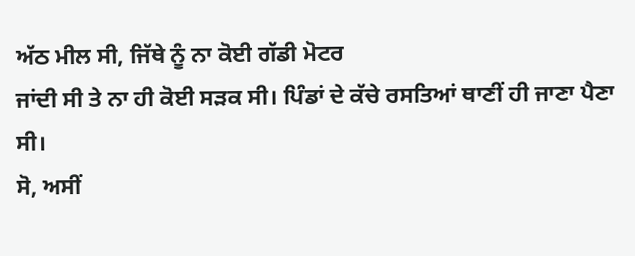ਅੱਠ ਮੀਲ ਸੀ, ਜਿੱਥੇ ਨੂੰ ਨਾ ਕੋਈ ਗੱਡੀ ਮੋਟਰ
ਜਾਂਦੀ ਸੀ ਤੇ ਨਾ ਹੀ ਕੋਈ ਸੜਕ ਸੀ। ਪਿੰਡਾਂ ਦੇ ਕੱਚੇ ਰਸਤਿਆਂ ਥਾਣੀਂ ਹੀ ਜਾਣਾ ਪੈਣਾ
ਸੀ।
ਸੋ, ਅਸੀਂ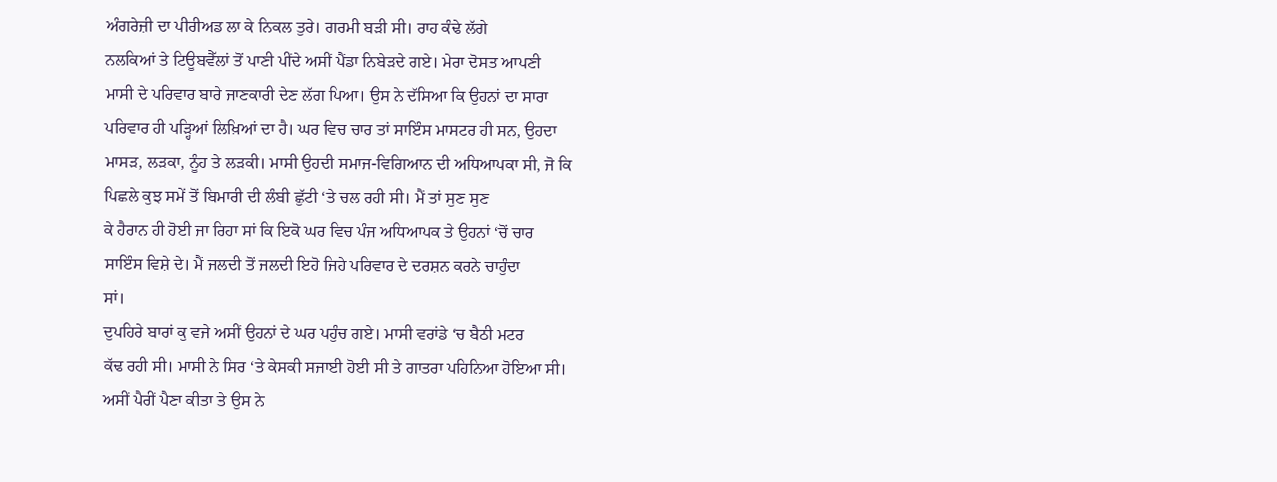ਅੰਗਰੇਜ਼ੀ ਦਾ ਪੀਰੀਅਡ ਲਾ ਕੇ ਨਿਕਲ ਤੁਰੇ। ਗਰਮੀ ਬੜੀ ਸੀ। ਰਾਹ ਕੰਢੇ ਲੱਗੇ
ਨਲਕਿਆਂ ਤੇ ਟਿਊਬਵੈੱਲਾਂ ਤੋਂ ਪਾਣੀ ਪੀਂਦੇ ਅਸੀਂ ਪੈਂਡਾ ਨਿਬੇੜਦੇ ਗਏ। ਮੇਰਾ ਦੋਸਤ ਆਪਣੀ
ਮਾਸੀ ਦੇ ਪਰਿਵਾਰ ਬਾਰੇ ਜਾਣਕਾਰੀ ਦੇਣ ਲੱਗ ਪਿਆ। ਉਸ ਨੇ ਦੱਸਿਆ ਕਿ ਉਹਨਾਂ ਦਾ ਸਾਰਾ
ਪਰਿਵਾਰ ਹੀ ਪੜ੍ਹਿਆਂ ਲਿਖ਼ਿਆਂ ਦਾ ਹੈ। ਘਰ ਵਿਚ ਚਾਰ ਤਾਂ ਸਾਇੰਸ ਮਾਸਟਰ ਹੀ ਸਨ, ਉਹਦਾ
ਮਾਸੜ, ਲੜਕਾ, ਨੂੰਹ ਤੇ ਲੜਕੀ। ਮਾਸੀ ਉਹਦੀ ਸਮਾਜ-ਵਿਗਿਆਨ ਦੀ ਅਧਿਆਪਕਾ ਸੀ, ਜੋ ਕਿ
ਪਿਛਲੇ ਕੁਝ ਸਮੇਂ ਤੋਂ ਬਿਮਾਰੀ ਦੀ ਲੰਬੀ ਛੁੱਟੀ ‘ਤੇ ਚਲ ਰਹੀ ਸੀ। ਮੈਂ ਤਾਂ ਸੁਣ ਸੁਣ
ਕੇ ਹੈਰਾਨ ਹੀ ਹੋਈ ਜਾ ਰਿਹਾ ਸਾਂ ਕਿ ਇਕੋ ਘਰ ਵਿਚ ਪੰਜ ਅਧਿਆਪਕ ਤੇ ਉਹਨਾਂ ‘ਚੋਂ ਚਾਰ
ਸਾਇੰਸ ਵਿਸ਼ੇ ਦੇ। ਮੈਂ ਜਲਦੀ ਤੋਂ ਜਲਦੀ ਇਹੋ ਜਿਹੇ ਪਰਿਵਾਰ ਦੇ ਦਰਸ਼ਨ ਕਰਨੇ ਚਾਹੁੰਦਾ
ਸਾਂ।
ਦੁਪਹਿਰੇ ਬਾਰਾਂ ਕੁ ਵਜੇ ਅਸੀਂ ਉਹਨਾਂ ਦੇ ਘਰ ਪਹੁੰਚ ਗਏ। ਮਾਸੀ ਵਰਾਂਡੇ ‘ਚ ਬੈਠੀ ਮਟਰ
ਕੱਢ ਰਹੀ ਸੀ। ਮਾਸੀ ਨੇ ਸਿਰ ‘ਤੇ ਕੇਸਕੀ ਸਜਾਈ ਹੋਈ ਸੀ ਤੇ ਗਾਤਰਾ ਪਹਿਨਿਆ ਹੋਇਆ ਸੀ।
ਅਸੀਂ ਪੈਰੀਂ ਪੈਣਾ ਕੀਤਾ ਤੇ ਉਸ ਨੇ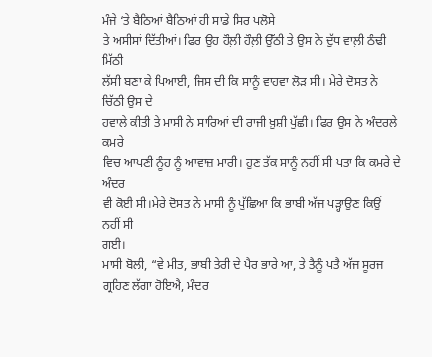ਮੰਜੇ ‘ਤੇ ਬੈਠਿਆਂ ਬੈਠਿਆਂ ਹੀ ਸਾਡੇ ਸਿਰ ਪਲੋਸੇ
ਤੇ ਅਸੀਸਾਂ ਦਿੱਤੀਆਂ। ਫਿਰ ਉਹ ਹੌਲ਼ੀ ਹੌਲ਼ੀ ਉੱਠੀ ਤੇ ਉਸ ਨੇ ਦੁੱਧ ਵਾਲ਼ੀ ਠੰਢੀ ਮਿੱਠੀ
ਲੱਸੀ ਬਣਾ ਕੇ ਪਿਆਈ, ਜਿਸ ਦੀ ਕਿ ਸਾਨੂੰ ਵਾਹਵਾ ਲੋੜ ਸੀ। ਮੇਰੇ ਦੋਸਤ ਨੇ ਚਿੱਠੀ ਉਸ ਦੇ
ਹਵਾਲੇ ਕੀਤੀ ਤੇ ਮਾਸੀ ਨੇ ਸਾਰਿਆਂ ਦੀ ਰਾਜੀ ਖ਼ੁਸ਼ੀ ਪੁੱਛੀ। ਫਿਰ ਉਸ ਨੇ ਅੰਦਰਲੇ ਕਮਰੇ
ਵਿਚ ਆਪਣੀ ਨੂੰਹ ਨੂੰ ਆਵਾਜ਼ ਮਾਰੀ। ਹੁਣ ਤੱਕ ਸਾਨੂੰ ਨਹੀਂ ਸੀ ਪਤਾ ਕਿ ਕਮਰੇ ਦੇ ਅੰਦਰ
ਵੀ ਕੋਈ ਸੀ।ਮੇਰੇ ਦੋਸਤ ਨੇ ਮਾਸੀ ਨੂੰ ਪੁੱਛਿਆ ਕਿ ਭਾਬੀ ਅੱਜ ਪੜ੍ਹਾਉਣ ਕਿਉਂ ਨਹੀਂ ਸੀ
ਗਈ।
ਮਾਸੀ ਬੋਲੀ, “ਵੇ ਮੀਤ, ਭਾਬੀ ਤੇਰੀ ਦੇ ਪੈਰ ਭਾਰੇ ਆ, ਤੇ ਤੈਨੂੰ ਪਤੈ ਅੱਜ ਸੂਰਜ
ਗ੍ਰਹਿਣ ਲੱਗਾ ਹੋਇਐ, ਮੰਦਰ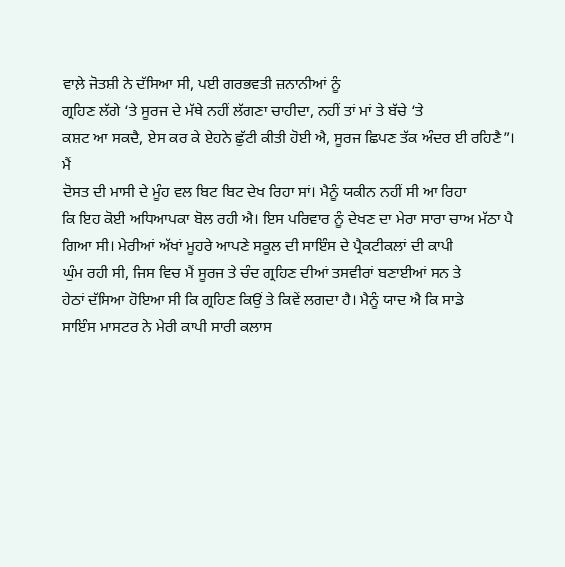ਵਾਲ਼ੇ ਜੋਤਸ਼ੀ ਨੇ ਦੱਸਿਆ ਸੀ, ਪਈ ਗਰਭਵਤੀ ਜ਼ਨਾਨੀਆਂ ਨੂੰ
ਗ੍ਰਹਿਣ ਲੱਗੇ ‘ਤੇ ਸੂਰਜ ਦੇ ਮੱਥੇ ਨਹੀਂ ਲੱਗਣਾ ਚਾਹੀਦਾ, ਨਹੀਂ ਤਾਂ ਮਾਂ ਤੇ ਬੱਚੇ ‘ਤੇ
ਕਸ਼ਟ ਆ ਸਕਦੈ, ਏਸ ਕਰ ਕੇ ਏਹਨੇ ਛੁੱਟੀ ਕੀਤੀ ਹੋਈ ਐ, ਸੂਰਜ ਛਿਪਣ ਤੱਕ ਅੰਦਰ ਈ ਰਹਿਣੈ”।
ਮੈਂ
ਦੋਸਤ ਦੀ ਮਾਸੀ ਦੇ ਮੂੰਹ ਵਲ ਬਿਟ ਬਿਟ ਦੇਖ ਰਿਹਾ ਸਾਂ। ਮੈਨੂੰ ਯਕੀਨ ਨਹੀਂ ਸੀ ਆ ਰਿਹਾ
ਕਿ ਇਹ ਕੋਈ ਅਧਿਆਪਕਾ ਬੋਲ ਰਹੀ ਐ। ਇਸ ਪਰਿਵਾਰ ਨੂੰ ਦੇਖਣ ਦਾ ਮੇਰਾ ਸਾਰਾ ਚਾਅ ਮੱਠਾ ਪੈ
ਗਿਆ ਸੀ। ਮੇਰੀਆਂ ਅੱਖਾਂ ਮੂਹਰੇ ਆਪਣੇ ਸਕੂਲ ਦੀ ਸਾਇੰਸ ਦੇ ਪ੍ਰੈਕਟੀਕਲਾਂ ਦੀ ਕਾਪੀ
ਘੁੰਮ ਰਹੀ ਸੀ, ਜਿਸ ਵਿਚ ਮੈਂ ਸੂਰਜ ਤੇ ਚੰਦ ਗ੍ਰਹਿਣ ਦੀਆਂ ਤਸਵੀਰਾਂ ਬਣਾਈਆਂ ਸਨ ਤੇ
ਹੇਠਾਂ ਦੱਸਿਆ ਹੋਇਆ ਸੀ ਕਿ ਗ੍ਰਹਿਣ ਕਿਉਂ ਤੇ ਕਿਵੇਂ ਲਗਦਾ ਹੈ। ਮੈਨੂੰ ਯਾਦ ਐ ਕਿ ਸਾਡੇ
ਸਾਇੰਸ ਮਾਸਟਰ ਨੇ ਮੇਰੀ ਕਾਪੀ ਸਾਰੀ ਕਲਾਸ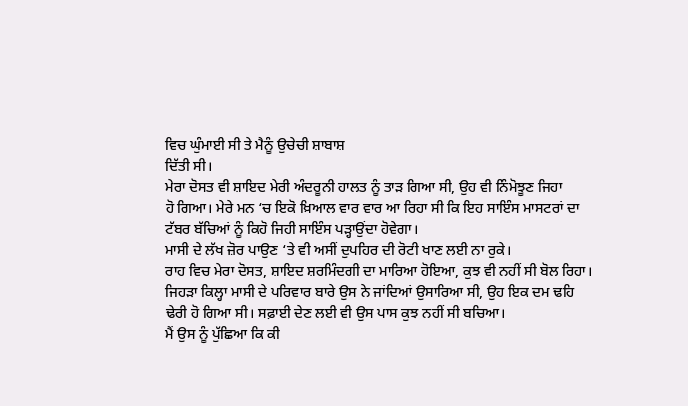ਵਿਚ ਘੁੰਮਾਈ ਸੀ ਤੇ ਮੈਨੂੰ ਉਚੇਚੀ ਸ਼ਾਬਾਸ਼
ਦਿੱਤੀ ਸੀ।
ਮੇਰਾ ਦੋਸਤ ਵੀ ਸ਼ਾਇਦ ਮੇਰੀ ਅੰਦਰੂਨੀ ਹਾਲਤ ਨੂੰ ਤਾੜ ਗਿਆ ਸੀ, ਉਹ ਵੀ ਨਿੰਮੋਝੂਣ ਜਿਹਾ
ਹੋ ਗਿਆ। ਮੇਰੇ ਮਨ ‘ਚ ਇਕੋ ਖ਼ਿਆਲ ਵਾਰ ਵਾਰ ਆ ਰਿਹਾ ਸੀ ਕਿ ਇਹ ਸਾਇੰਸ ਮਾਸਟਰਾਂ ਦਾ
ਟੱਬਰ ਬੱਚਿਆਂ ਨੂੰ ਕਿਹੋ ਜਿਹੀ ਸਾਇੰਸ ਪੜ੍ਹਾਉਂਦਾ ਹੋਵੇਗਾ।
ਮਾਸੀ ਦੇ ਲੱਖ ਜ਼ੋਰ ਪਾਉਣ ‘ਤੇ ਵੀ ਅਸੀਂ ਦੁਪਹਿਰ ਦੀ ਰੋਟੀ ਖਾਣ ਲਈ ਨਾ ਰੁਕੇ।
ਰਾਹ ਵਿਚ ਮੇਰਾ ਦੋਸਤ, ਸ਼ਾਇਦ ਸ਼ਰਮਿੰਦਗੀ ਦਾ ਮਾਰਿਆ ਹੋਇਆ, ਕੁਝ ਵੀ ਨਹੀਂ ਸੀ ਬੋਲ ਰਿਹਾ।
ਜਿਹੜਾ ਕਿਲ੍ਹਾ ਮਾਸੀ ਦੇ ਪਰਿਵਾਰ ਬਾਰੇ ਉਸ ਨੇ ਜਾਂਦਿਆਂ ਉਸਾਰਿਆ ਸੀ, ਉਹ ਇਕ ਦਮ ਢਹਿ
ਢੇਰੀ ਹੋ ਗਿਆ ਸੀ। ਸਫ਼ਾਈ ਦੇਣ ਲਈ ਵੀ ਉਸ ਪਾਸ ਕੁਝ ਨਹੀਂ ਸੀ ਬਚਿਆ।
ਮੈਂ ਉਸ ਨੂੰ ਪੁੱਛਿਆ ਕਿ ਕੀ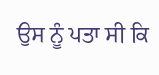ਉਸ ਨੂੰ ਪਤਾ ਸੀ ਕਿ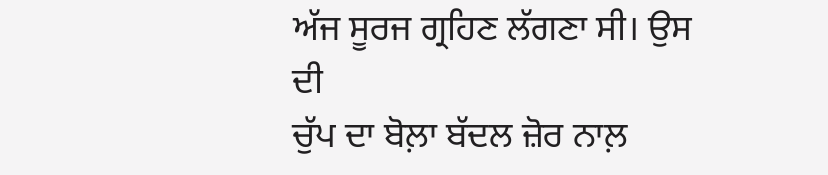ਅੱਜ ਸੂਰਜ ਗ੍ਰਹਿਣ ਲੱਗਣਾ ਸੀ। ਉਸ ਦੀ
ਚੁੱਪ ਦਾ ਬੋਲ਼ਾ ਬੱਦਲ ਜ਼ੋਰ ਨਾਲ਼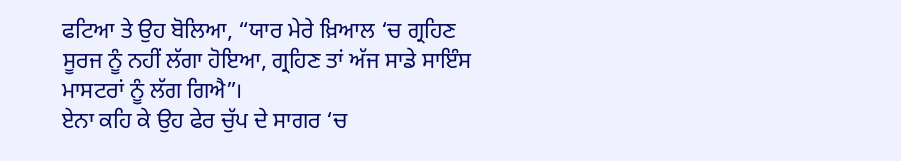ਫਟਿਆ ਤੇ ਉਹ ਬੋਲਿਆ, “ਯਾਰ ਮੇਰੇ ਖ਼ਿਆਲ ‘ਚ ਗ੍ਰਹਿਣ
ਸੂਰਜ ਨੂੰ ਨਹੀਂ ਲੱਗਾ ਹੋਇਆ, ਗ੍ਰਹਿਣ ਤਾਂ ਅੱਜ ਸਾਡੇ ਸਾਇੰਸ ਮਾਸਟਰਾਂ ਨੂੰ ਲੱਗ ਗਿਐ”।
ਏਨਾ ਕਹਿ ਕੇ ਉਹ ਫੇਰ ਚੁੱਪ ਦੇ ਸਾਗਰ ‘ਚ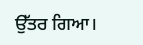ਉੱਤਰ ਗਿਆ।